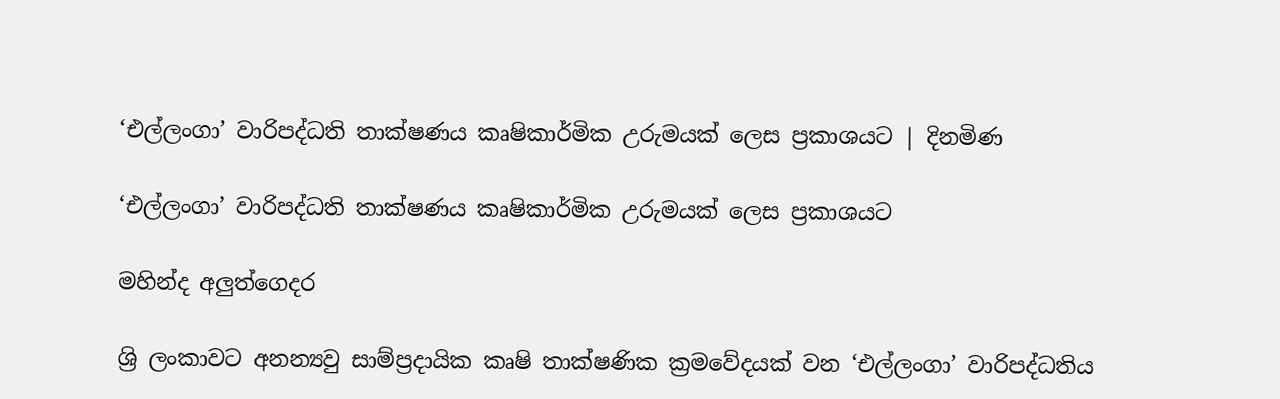‘එල්ලංගා’ වාරිපද්ධති තාක්ෂණය කෘෂිකාර්මික උරුමයක් ලෙස ප්‍රකාශයට | දිනමිණ

‘එල්ලංගා’ වාරිපද්ධති තාක්ෂණය කෘෂිකාර්මික උරුමයක් ලෙස ප්‍රකාශයට

මහින්ද අලුත්ගෙදර

ශ්‍රි ලංකාවට අනන්‍යවු සාම්ප්‍රදායික කෘෂි තාක්ෂණික ක්‍රමවේදයක් වන ‘එල්ලංගා’ වාරිපද්ධතිය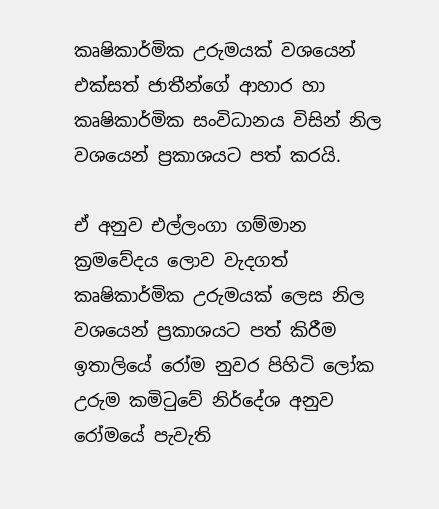කෘෂිකාර්මික උරුමයක් වශයෙන් එක්සත් ජාතීන්ගේ ආහාර හා කෘෂිකාර්මික සංවිධානය විසින් නිල වශයෙන් ප්‍රකාශයට පත් කරයි.

ඒ අනුව එල්ලංගා ගම්මාන ක්‍රමවේදය ලොව වැදගත් කෘෂිකාර්මික උරුමයක් ලෙස නිල වශයෙන් ප්‍රකාශයට පත් කිරීම ඉතාලියේ රෝම නුවර පිහිටි ලෝක උරුම කමිටුවේ නිර්දේශ අනුව රෝමයේ පැවැති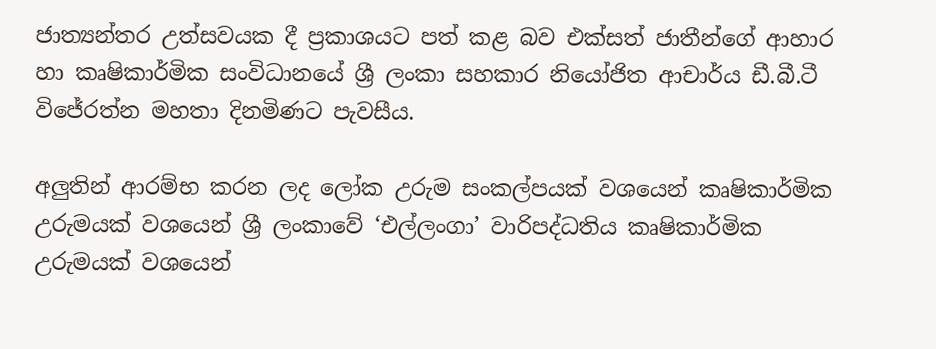ජාත්‍යන්තර උත්සවයක දී ප්‍රකාශයට පත් කළ බව එක්සත් ජාතීන්ගේ ආහාර හා කෘෂිකාර්මික සංවිධානයේ ශ්‍රී ලංකා සහකාර නියෝජිත ආචාර්ය ඩී.බී.ටී විජේරත්න මහතා දිනමිණට පැවසීය.

අලුතින් ආරම්භ කරන ලද ලෝක උරුම සංකල්පයක් වශයෙන් කෘෂිකාර්මික උරුමයක් වශයෙන් ශ්‍රී ලංකාවේ ‘එල්ලංගා’ වාරිපද්ධතිය කෘෂිකාර්මික උරුමයක් වශයෙන්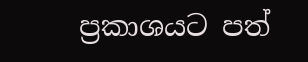ප්‍රකාශයට පත්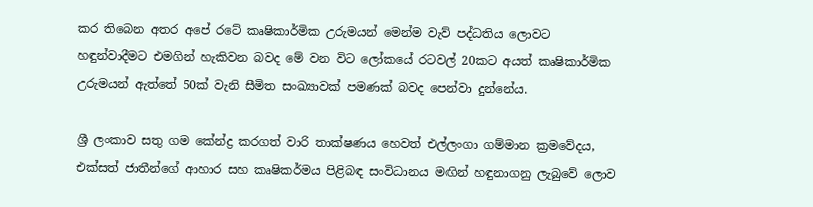කර තිබෙන අතර අපේ රටේ කෘෂිකාර්මික උරුමයන් මෙන්ම වැව් පද්ධතිය ලොවට හඳුන්වාදීමට එමගින් හැකිවන බවද මේ වන විට ලෝකයේ රටවල් 20කට අයත් කෘෂිකාර්මික උරුමයන් ඇත්තේ 50ක් වැනි සීමිත සංඛ්‍යාවක් පමණක් බවද පෙන්වා දුන්නේය.

ශ්‍රී ලංකාව සතු ගම කේන්ද්‍ර කරගත් වාරි තාක්ෂණය හෙවත් එල්ලංගා ගම්මාන ක්‍රමවේදය, එක්සත් ජාතීන්ගේ ආහාර සහ කෘෂිකර්මය පිළිබඳ සංවිධානය මඟින් හඳුනාගනු ලැබුවේ ලොව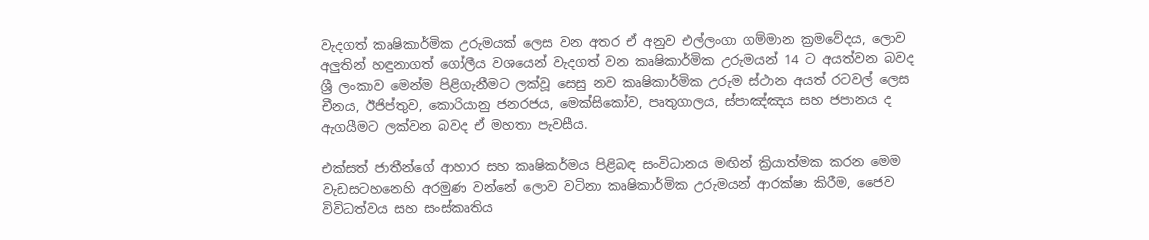වැදගත් කෘෂිකාර්මික උරුමයක් ලෙස වන අතර ඒ අනුව එල්ලංගා ගම්මාන ක්‍රමවේදය, ලොව අලුතින් හඳුනාගත් ගෝලීය වශයෙන් වැදගත් වන කෘෂිකාර්මික උරුමයන් 14 ට අයත්වන බවද ශ්‍රී ලංකාව මෙන්ම පිළිගැනීමට ලක්වූ සෙසු නව කෘෂිකාර්මික උරුම ස්ථාන අයත් රටවල් ලෙස චීනය, ඊජිප්තුව, කොරියානු ජනරජය, මෙක්සිකෝව, පෘතුගාලය, ස්පාඤ්ඤය සහ ජපානය ද ඇගයීමට ලක්වන බවද ඒ මහතා පැවසීය.

එක්සත් ජාතීන්ගේ ආහාර සහ කෘෂිකර්මය පිළිබඳ සංවිධානය මඟින් ක්‍රියාත්මක කරන මෙම වැඩසටහනෙහි අරමුණ වන්නේ ලොව වටිනා කෘෂිකාර්මික උරුමයන් ආරක්ෂා කිරීම, ජෛව විවිධත්වය සහ සංස්කෘතිය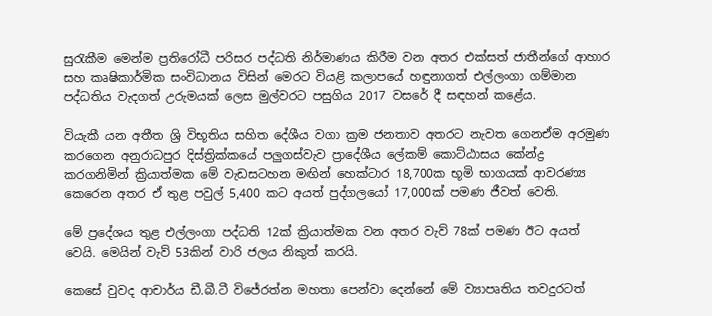සුරැකීම මෙන්ම ප්‍රතිරෝධී පරිසර පද්ධති නිර්මාණය කිරීම වන අතර එක්සත් ජාතීන්ගේ ආහාර සහ කෘෂිකාර්මික සංවිධානය විසින් මෙරට වියළි කලාපයේ හඳුනාගත් එල්ලංගා ගම්මාන පද්ධතිය වැදගත් උරුමයක් ලෙස මුල්වරට පසුගිය 2017 වසරේ දී සඳහන් කළේය.

වියැකී යන අතීත ශ්‍රි විභූතිය සහිත දේශීය වගා ක්‍රම ජනතාව අතරට නැවත ගෙනඒම අරමුණ කරගෙන අනුරාධපුර දිස්ත්‍රික්කයේ පලුගස්වැව ප්‍රාදේශීය ලේකම් කොට්ඨාසය කේන්ද්‍ර කරගනිමින් ක්‍රියාත්මක මේ වැඩසටහන මඟින් හෙක්ටාර 18,700ක භූමි භාගයක් ආවරණ්‍ය කෙරෙන අතර ඒ තුළ පවුල් 5,400 කට අයත් පුද්ගලයෝ 17,000ක් පමණ ජීවත් වෙති.

මේ ප්‍රදේශය තුළ එල්ලංගා පද්ධති 12ක් ක්‍රියාත්මක වන අතර වැව් 78ක් පමණ ඊට අයත් වෙයි. මෙයින් වැව් 53කින් වාරි ජලය නිකුත් කරයි.

කෙසේ වුවද ආචාර්ය ඩී.බී.ටී විජේරත්න මහතා පෙන්වා දෙන්නේ මේ ව්‍යාපෘතිය තවදුරටත්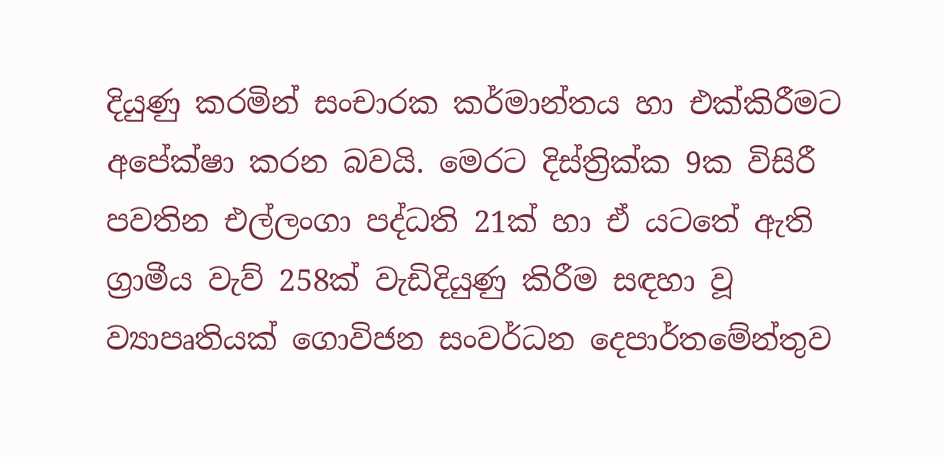දියුණු කරමින් සංචාරක කර්මාන්තය හා එක්කිරීමට අපේක්ෂා කරන බවයි. මෙරට දිස්ත්‍රික්ක 9ක විසිරී පවතින එල්ලංගා පද්ධති 21ක් හා ඒ යටතේ ඇති ග්‍රාමීය වැව් 258ක් වැඩිදියුණු කිරීම සඳහා වූ ව්‍යාපෘතියක් ගොවිජන සංවර්ධන දෙපාර්තමේන්තුව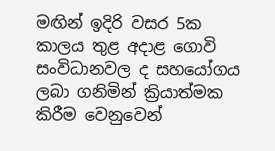මඟින් ඉදිරි වසර 5ක කාලය තුළ අදාළ ගොවි සංවිධානවල ද සහයෝගය ලබා ගනිමින් ක්‍රියාත්මක කිරීම වෙනුවෙන්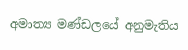අමාත්‍ය මණ්ඩලයේ අනුමැතිය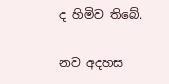ද හිමිව තිබේ.

නව අදහස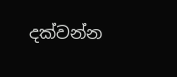දක්වන්න